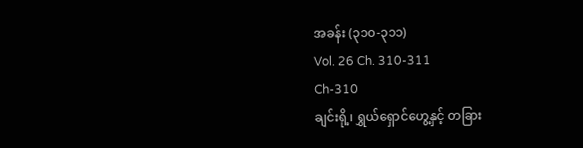အခန်း (၃၁၀-၃၁၁)
Vol. 26 Ch. 310-311
Ch-310
ချင်းရို့၊ ရွှယ်ရှောင်ဟွေ့နှင့် တခြား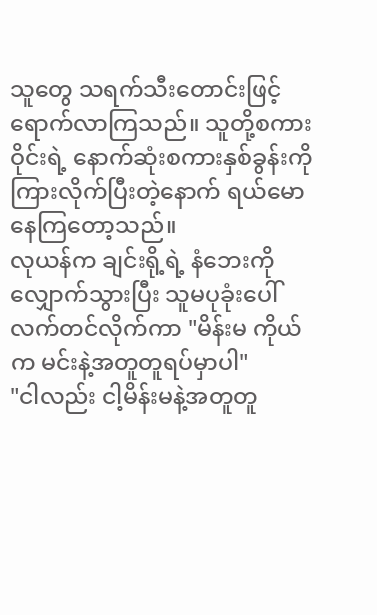သူတွေ သရက်သီးတောင်းဖြင့် ရောက်လာကြသည်။ သူတို့စကားဝိုင်းရဲ့ နောက်ဆုံးစကားနှစ်ခွန်းကို ကြားလိုက်ပြီးတဲ့နောက် ရယ်မောနေကြတော့သည်။
လုယန်က ချင်းရို့ရဲ့ နံဘေးကို လျှောက်သွားပြီး သူမပုခုံးပေါ်လက်တင်လိုက်ကာ "မိန်းမ ကိုယ်က မင်းနဲ့အတူတူရပ်မှာပါ"
"ငါလည်း ငါ့မိန်းမနဲ့အတူတူ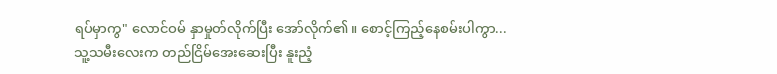ရပ်မှာကွ" လောင်ဝမ် နှာမှုတ်လိုက်ပြီး အော်လိုက်၏။ စောင့်ကြည့်နေစမ်းပါကွာ...
သူ့သမီးလေးက တည်ငြိမ်အေးဆေးပြီး နူးညံ့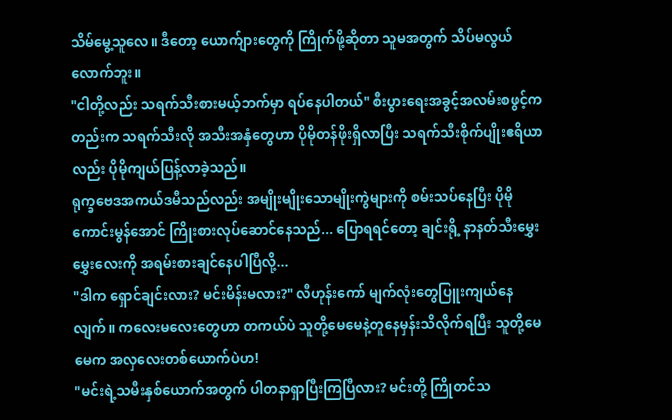သိမ်မွေ့သူလေ။ ဒီတော့ ယောက်ျားတွေကို ကြိုက်ဖို့ဆိုတာ သူမအတွက် သိပ်မလွယ်လောက်ဘူး။
"ငါတို့လည်း သရက်သီးစားမယ့်ဘက်မှာ ရပ်နေပါတယ်" စီးပွားရေးအခွင့်အလမ်းစဖွင့်ကတည်းက သရက်သီးလို အသီးအနှံတွေဟာ ပိုမိုတန်ဖိုးရှိလာပြီး သရက်သီးစိုက်ပျိုးဧရိယာလည်း ပိုမိုကျယ်ပြန့်လာခဲ့သည်။
ရုက္ခဗေဒအကယ်ဒမီသည်လည်း အမျိုးမျိုးသောမျိုးကွဲများကို စမ်းသပ်နေပြီး ပိုမိုကောင်းမွန်အောင် ကြိုးစားလုပ်ဆောင်နေသည်... ပြောရရင်တော့ ချင်းရို့ နာနတ်သီးမွှေးမွှေးလေးကို အရမ်းစားချင်နေပါပြီလို့...
"ဒါက ရှောင်ချင်းလား? မင်းမိန်းမလား?" လီဟုန်းကော် မျက်လုံးတွေပြူးကျယ်နေလျက်။ ကလေးမလေးတွေဟာ တကယ်ပဲ သူတို့မေမေနဲ့တူနေမှန်းသိလိုက်ရပြီး သူတို့မေမေက အလှလေးတစ်ယောက်ပဲဟ!
"မင်းရဲ့သမီးနှစ်ယောက်အတွက် ပါတနာရှာပြီးကြပြီလား? မင်းတို့ ကြိုတင်သ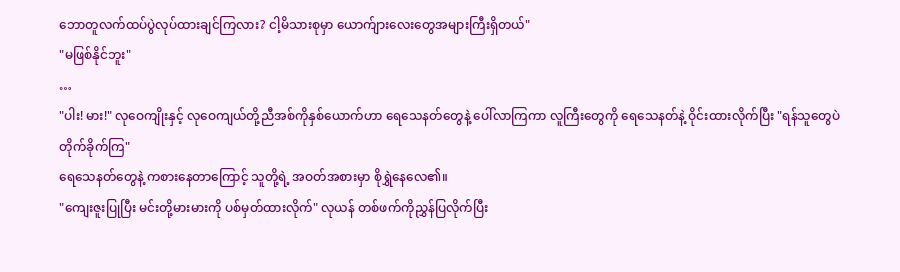ဘောတူလက်ထပ်ပွဲလုပ်ထားချင်ကြလား? ငါ့မိသားစုမှာ ယောက်ျားလေးတွေအများကြီးရှိတယ်"
"မဖြစ်နိုင်ဘူး"
…
"ပါး! မား!" လုဝေကျိုးနှင့် လုဝေကျယ်တို့ညီအစ်ကိုနှစ်ယောက်ဟာ ရေသေနတ်တွေနဲ့ ပေါ်လာကြကာ လူကြီးတွေကို ရေသေနတ်နဲ့ ဝိုင်းထားလိုက်ပြီး "ရန်သူတွေပဲ တိုက်ခိုက်ကြ"
ရေသေနတ်တွေနဲ့ ကစားနေတာကြောင့် သူတို့ရဲ့ အဝတ်အစားမှာ စိုရွှဲနေလေ၏။
"ကျေးဇူးပြုပြီး မင်းတို့မားမားကို ပစ်မှတ်ထားလိုက်" လုယန် တစ်ဖက်ကိုညွှန်ပြလိုက်ပြီး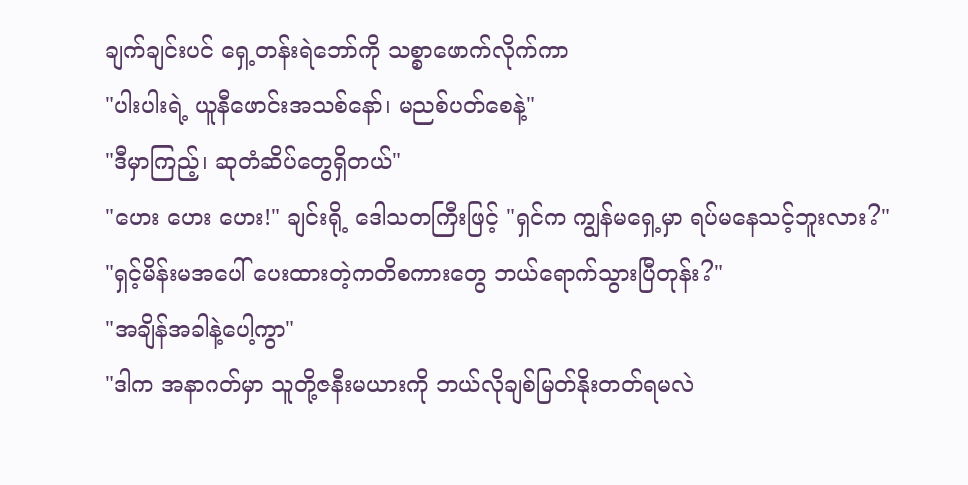ချက်ချင်းပင် ရှေ့တန်းရဲဘော်ကို သစ္စာဖောက်လိုက်ကာ
"ပါးပါးရဲ့ ယူနီဖောင်းအသစ်နော်၊ မညစ်ပတ်စေနဲ့"
"ဒီမှာကြည့်၊ ဆုတံဆိပ်တွေရှိတယ်"
"ဟေး ဟေး ဟေး!" ချင်းရို့ ဒေါသတကြီးဖြင့် "ရှင်က ကျွန်မရှေ့မှာ ရပ်မနေသင့်ဘူးလား?"
"ရှင့်မိန်းမအပေါ် ပေးထားတဲ့ကတိစကားတွေ ဘယ်ရောက်သွားပြီတုန်း?"
"အချိန်အခါနဲ့ပေါ့ကွာ"
"ဒါက အနာဂတ်မှာ သူတို့ဇနီးမယားကို ဘယ်လိုချစ်မြတ်နိုးတတ်ရမလဲ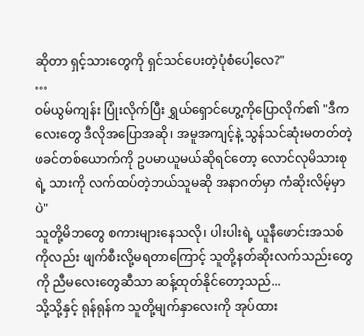ဆိုတာ ရှင့်သားတွေကို ရှင်သင်ပေးတဲ့ပုံစံပေါ့လေ?"
…
ဝမ်ယွမ်ကျန်း ပြုံးလိုက်ပြီး ရွှယ်ရှောင်ဟွေ့ကိုပြောလိုက်၏ "ဒီကလေးတွေ ဒီလိုအပြောအဆို၊ အမူအကျင့်နဲ့ သွန်သင်ဆုံးမတတ်တဲ့ ဖခင်တစ်ယောက်ကို ဥပမာယူမယ်ဆိုရင်တော့ လောင်လုမိသားစုရဲ့ သားကို လက်ထပ်တဲ့ဘယ်သူမဆို အနာဂတ်မှာ ကံဆိုးလိမ့်မှာပဲ"
သူတို့မိဘတွေ စကားများနေသလို၊ ပါးပါးရဲ့ ယူနီဖောင်းအသစ်ကိုလည်း ဖျက်စီးလို့မရတာကြောင့် သူတို့နတ်ဆိုးလက်သည်းတွေကို ညီမလေးတွေဆီသာ ဆန့်ထုတ်နိုင်တော့သည်...
သို့သို့နှင့် ရုန်ရုန်က သူတို့မျက်နှာလေးကို အုပ်ထား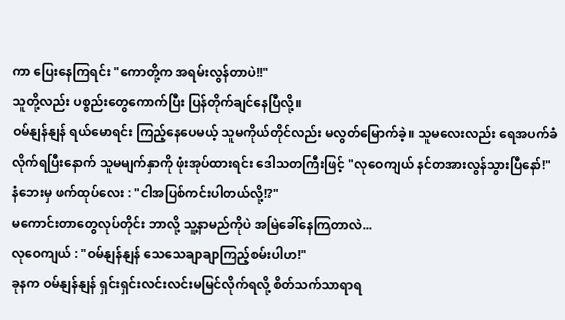ကာ ပြေးနေကြရင်း "ကောတို့က အရမ်းလွန်တာပဲ!!"
သူတို့လည်း ပစ္စည်းတွေကောက်ပြီး ပြန်တိုက်ချင်နေပြီလို့။
ဝမ်နျန်နျန် ရယ်မောရင်း ကြည့်နေပေမယ့် သူမကိုယ်တိုင်လည်း မလွတ်မြောက်ခဲ့။ သူမလေးလည်း ရေအပက်ခံလိုက်ရပြီးနောက် သူမမျက်နှာကို ဖုံးအုပ်ထားရင်း ဒေါသတကြီးဖြင့် "လုဝေကျယ် နင်တအားလွန်သွားပြီနော်!"
နံဘေးမှ ဖက်ထုပ်လေး : "ငါအပြစ်ကင်းပါတယ်လို့!?"
မကောင်းတာတွေလုပ်တိုင်း ဘာလို့ သူ့နာမည်ကိုပဲ အမြဲခေါ်နေကြတာလဲ...
လုဝေကျယ် : "ဝမ်နျန်နျန် သေသေချာချာကြည့်စမ်းပါဟ!"
ခုနက ဝမ်နျန်နျန် ရှင်းရှင်းလင်းလင်းမမြင်လိုက်ရလို့ စိတ်သက်သာရာရ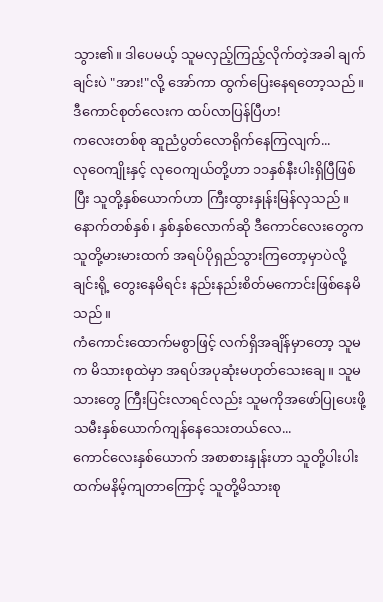သွား၏။ ဒါပေမယ့် သူမလှည့်ကြည့်လိုက်တဲ့အခါ ချက်ချင်းပဲ "အား!"လို့ အော်ကာ ထွက်ပြေးနေရတော့သည်။
ဒီကောင်စုတ်လေးက ထပ်လာပြန်ပြီဟ!
ကလေးတစ်စု ဆူညံပွတ်လောရိုက်နေကြလျက်...
လုဝေကျိုးနှင့် လုဝေကျယ်တို့ဟာ ၁၁နှစ်နီးပါးရှိပြီဖြစ်ပြီး သူတို့နှစ်ယောက်ဟာ ကြီးထွားနှုန်းမြန်လှသည်။ နောက်တစ်နှစ်၊ နှစ်နှစ်လောက်ဆို ဒီကောင်လေးတွေက သူတို့မားမားထက် အရပ်ပိုရှည်သွားကြတော့မှာပဲလို့ ချင်းရို့ တွေးနေမိရင်း နည်းနည်းစိတ်မကောင်းဖြစ်နေမိသည်။
ကံကောင်းထောက်မစွာဖြင့် လက်ရှိအချိန်မှာတော့ သူမက မိသားစုထဲမှာ အရပ်အပုဆုံးမဟုတ်သေးချေ။ သူမသားတွေ ကြီးပြင်းလာရင်လည်း သူမကိုအဖော်ပြုပေးဖို့ သမီးနှစ်ယောက်ကျန်နေသေးတယ်လေ...
ကောင်လေးနှစ်ယောက် အစာစားနှုန်းဟာ သူတို့ပါးပါးထက်မနိမ့်ကျတာကြောင့် သူတို့မိသားစု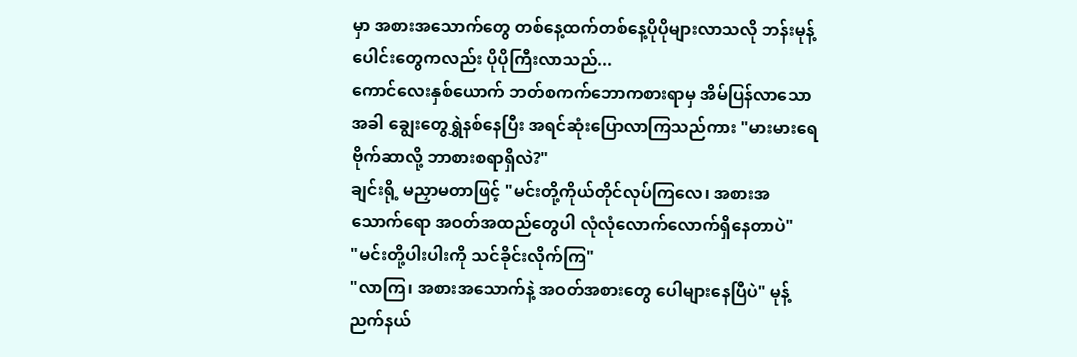မှာ အစားအသောက်တွေ တစ်နေ့ထက်တစ်နေ့ပိုပိုများလာသလို ဘန်းမုန့်ပေါင်းတွေကလည်း ပိုပိုကြီးလာသည်...
ကောင်လေးနှစ်ယောက် ဘတ်စကက်ဘောကစားရာမှ အိမ်ပြန်လာသောအခါ ချွေးတွေရွှဲနစ်နေပြီး အရင်ဆုံးပြောလာကြသည်ကား "မားမားရေ ဗိုက်ဆာလို့ ဘာစားစရာရှိလဲ?"
ချင်းရို့ မညှာမတာဖြင့် "မင်းတို့ကိုယ်တိုင်လုပ်ကြလေ၊ အစားအသောက်ရော အဝတ်အထည်တွေပါ လုံလုံလောက်လောက်ရှိနေတာပဲ"
"မင်းတို့ပါးပါးကို သင်ခိုင်းလိုက်ကြ"
"လာကြ၊ အစားအသောက်နဲ့ အဝတ်အစားတွေ ပေါများနေပြီပဲ" မုန့်ညက်နယ်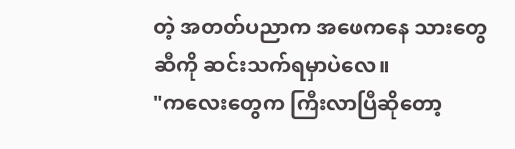တဲ့ အတတ်ပညာက အဖေကနေ သားတွေဆီကို ဆင်းသက်ရမှာပဲလေ။
"ကလေးတွေက ကြီးလာပြီဆိုတော့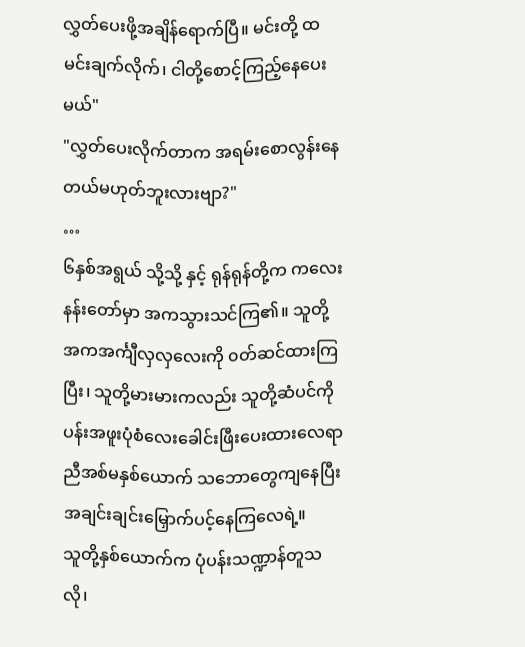လွှတ်ပေးဖို့အချိန်ရောက်ပြီ။ မင်းတို့ ထမင်းချက်လိုက်၊ ငါတို့စောင့်ကြည့်နေပေးမယ်"
"လွှတ်ပေးလိုက်တာက အရမ်းစောလွန်းနေတယ်မဟုတ်ဘူးလားဗျာ?"
…
၆နှစ်အရွယ် သို့သို့ နှင့် ရုန်ရုန်တို့က ကလေးနန်းတော်မှာ အကသွားသင်ကြ၏။ သူတို့ အကအင်္ကျီလှလှလေးကို ၀တ်ဆင်ထားကြပြီး၊ သူတို့မားမားကလည်း သူတို့ဆံပင်ကို ပန်းအဖူးပုံစံလေးခေါင်းဖြီးပေးထားလေရာ ညီအစ်မနှစ်ယောက် သဘောတွေကျနေပြီး အချင်းချင်းမြှောက်ပင့်နေကြလေရဲ့။
သူတို့နှစ်ယောက်က ပုံပန်းသဏ္ဍာန်တူသလို၊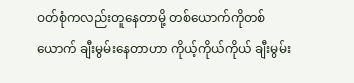ဝတ်စုံကလည်းတူနေတာမို့ တစ်ယောက်ကိုတစ်ယောက် ချီးမွမ်းနေတာဟာ ကိုယ့်ကိုယ်ကိုယ် ချီးမွမ်း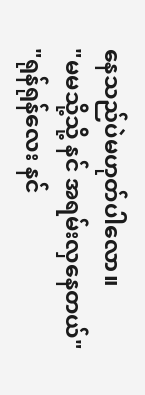နေသည်ပဲမဟုတ်ပါလော။
"မမသို့သို့ နင် အရမ်းလှနေတယ်"
"ရုန်ရုန်လေး နင်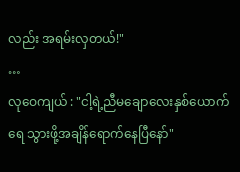လည်း အရမ်းလှတယ်!"
…
လုဝေကျယ် : "ငါ့ရဲ့ညီမချောလေးနှစ်ယောက်ရေ သွားဖို့အချိန်ရောက်နေပြီနော်"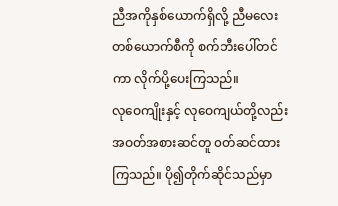ညီအကိုနှစ်ယောက်ရှိလို့ ညီမလေးတစ်ယောက်စီကို စက်ဘီးပေါ်တင်ကာ လိုက်ပို့ပေးကြသည်။
လုဝေကျိုးနှင့် လုဝေကျယ်တို့လည်း အဝတ်အစားဆင်တူ ၀တ်ဆင်ထားကြသည်။ ပို၍တိုက်ဆိုင်သည်မှာ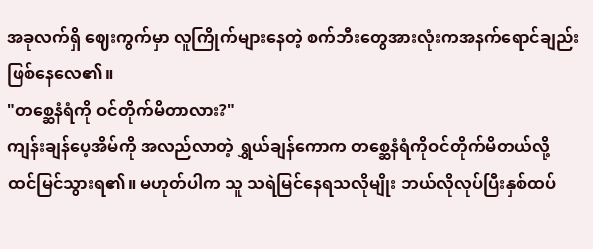အခုလက်ရှိ ဈေးကွက်မှာ လူကြိုက်များနေတဲ့ စက်ဘီးတွေအားလုံးကအနက်ရောင်ချည်းဖြစ်နေလေ၏။
"တစ္ဆေနံရံကို ဝင်တိုက်မိတာလား?"
ကျန်းချန်ပေ့အိမ်ကို အလည်လာတဲ့ ရွှယ်ချန်ကောက တစ္ဆေနံရံကိုဝင်တိုက်မိတယ်လို့ ထင်မြင်သွားရ၏။ မဟုတ်ပါက သူ သရဲမြင်နေရသလိုမျိုး ဘယ်လိုလုပ်ပြီးနှစ်ထပ်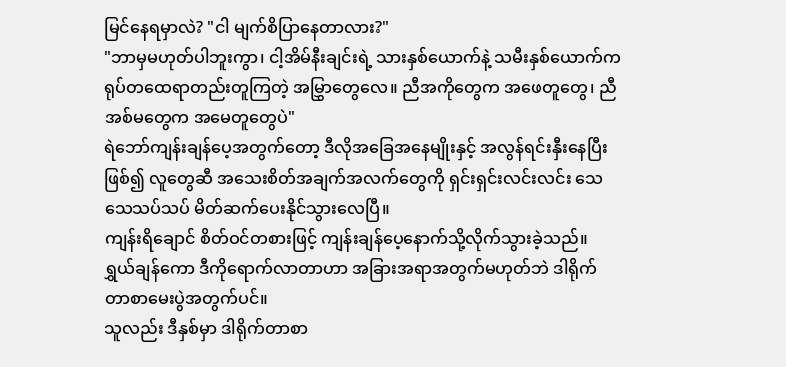မြင်နေရမှာလဲ? "ငါ မျက်စိပြာနေတာလား?"
"ဘာမှမဟုတ်ပါဘူးကွာ၊ ငါ့အိမ်နီးချင်းရဲ့ သားနှစ်ယောက်နဲ့ သမီးနှစ်ယောက်က ရုပ်တထေရာတည်းတူကြတဲ့ အမြွှာတွေလေ။ ညီအကိုတွေက အဖေတူတွေ၊ ညီအစ်မတွေက အမေတူတွေပဲ"
ရဲဘော်ကျန်းချန်ပေ့အတွက်တော့ ဒီလိုအခြေအနေမျိုးနှင့် အလွန်ရင်းနှီးနေပြီးဖြစ်၍ လူတွေဆီ အသေးစိတ်အချက်အလက်တွေကို ရှင်းရှင်းလင်းလင်း သေသေသပ်သပ် မိတ်ဆက်ပေးနိုင်သွားလေပြီ။
ကျန်းရိချောင် စိတ်ဝင်တစားဖြင့် ကျန်းချန်ပေ့နောက်သို့လိုက်သွားခဲ့သည်။ ရွှယ်ချန်ကော ဒီကိုရောက်လာတာဟာ အခြားအရာအတွက်မဟုတ်ဘဲ ဒါရိုက်တာစာမေးပွဲအတွက်ပင်။
သူလည်း ဒီနှစ်မှာ ဒါရိုက်တာစာ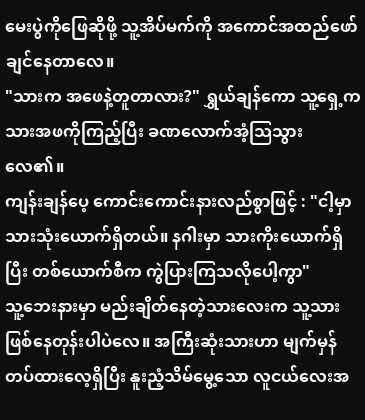မေးပွဲကိုဖြေဆိုဖို့ သူ့အိပ်မက်ကို အကောင်အထည်ဖော်ချင်နေတာလေ။
"သားက အဖေနဲ့တူတာလား?" ရွှယ်ချန်ကော သူ့ရှေ့က သားအဖကိုကြည့်ပြီး ခဏလောက်အံ့သြသွားလေ၏။
ကျန်းချန်ပေ့ ကောင်းကောင်းနားလည်စွာဖြင့် : "ငါ့မှာ သားသုံးယောက်ရှိတယ်။ နဂါးမှာ သားကိုးယောက်ရှိပြီး တစ်ယောက်စီက ကွဲပြားကြသလိုပေါ့ကွာ"
သူ့ဘေးနားမှာ မည်းချိတ်နေတဲ့သားလေးက သူ့သားဖြစ်နေတုန်းပါပဲလေ။ အကြီးဆုံးသားဟာ မျက်မှန်တပ်ထားလေ့ရှိပြီး နူးညံ့သိမ်မွေ့သော လူငယ်လေးအ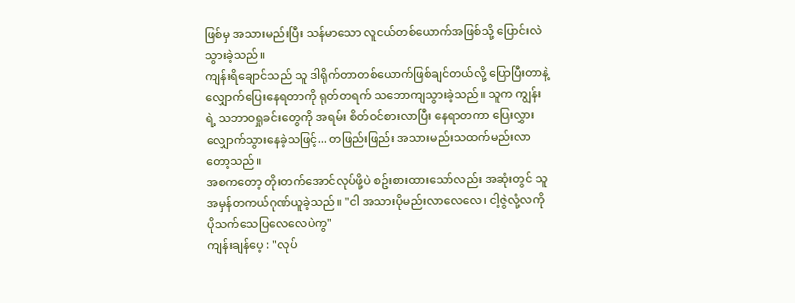ဖြစ်မှ အသားမည်းပြီး သန်မာသော လူငယ်တစ်ယောက်အဖြစ်သို့ ပြောင်းလဲသွားခဲ့သည်။
ကျန်းရိချောင်သည် သူ ဒါရိုက်တာတစ်ယောက်ဖြစ်ချင်တယ်လို့ ပြောပြီးတာနဲ့ လျှောက်ပြေးနေရတာကို ရုတ်တရက် သဘောကျသွားခဲ့သည်။ သူက ကျွန်းရဲ့ သဘာဝရှုခင်းတွေကို အရမ်း စိတ်ဝင်စားလာပြီး နေရာတကာ ပြေးလွှားလျှောက်သွားနေခဲ့သဖြင့်... တဖြည်းဖြည်း အသားမည်းသထက်မည်းလာတော့သည်။
အစကတော့ တိုးတက်အောင်လုပ်ဖို့ပဲ စဥ်းစားထားသော်လည်း အဆုံးတွင် သူ အမှန်တကယ်ဂုဏ်ယူခဲ့သည်။ "ငါ အသားပိုမည်းလာလေလေ၊ ငါ့ဇွဲလုံ့လကို ပိုသက်သေပြလေလေပဲကွ"
ကျန်းချန်ပေ့ : "လုပ်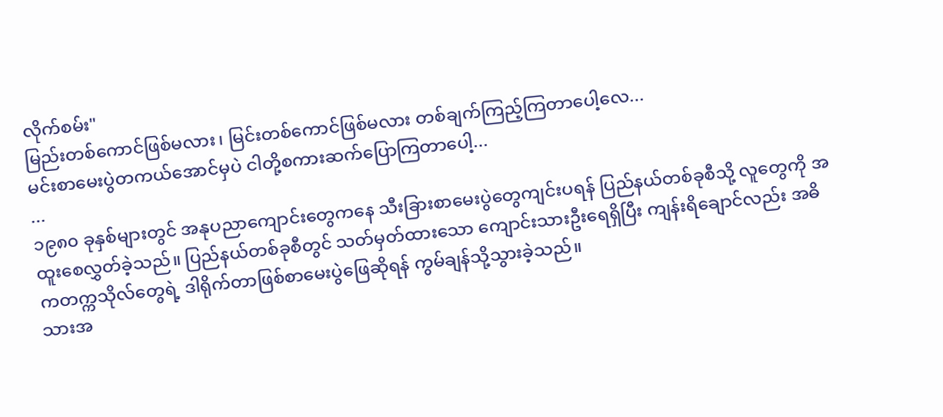လိုက်စမ်း"
မြည်းတစ်ကောင်ဖြစ်မလား၊ မြင်းတစ်ကောင်ဖြစ်မလား တစ်ချက်ကြည့်ကြတာပေါ့လေ...
မင်းစာမေးပွဲတကယ်အောင်မှပဲ ငါတို့စကားဆက်ပြောကြတာပေါ့...
...
၁၉၈၀ ခုနှစ်များတွင် အနုပညာကျောင်းတွေကနေ သီးခြားစာမေးပွဲတွေကျင်းပရန် ပြည်နယ်တစ်ခုစီသို့ လူတွေကို အထူးစေလွှတ်ခဲ့သည်။ ပြည်နယ်တစ်ခုစီတွင် သတ်မှတ်ထားသော ကျောင်းသားဦးရေရှိပြီး ကျန်းရိချောင်လည်း အဓိကတက္ကသိုလ်တွေရဲ့ ဒါရိုက်တာဖြစ်စာမေးပွဲဖြေဆိုရန် ကွမ်ချန်သို့သွားခဲ့သည်။
သားအ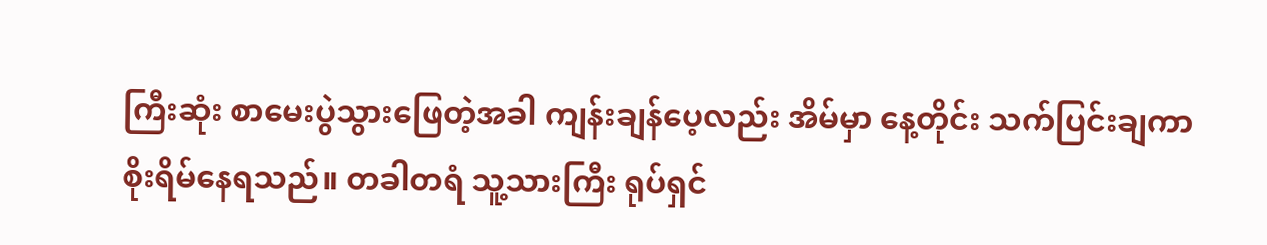ကြီးဆုံး စာမေးပွဲသွားဖြေတဲ့အခါ ကျန်းချန်ပေ့လည်း အိမ်မှာ နေ့တိုင်း သက်ပြင်းချကာ စိုးရိမ်နေရသည်။ တခါတရံ သူ့သားကြီး ရုပ်ရှင်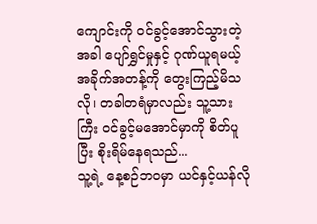ကျောင်းကို ဝင်ခွင့်အောင်သွားတဲ့အခါ ပျော်ရွှင်မှုနှင့် ဂုဏ်ယူရမယ့် အခိုက်အတန့်ကို တွေးကြည့်မိသလို၊ တခါတရံမှာလည်း သူ့သားကြီး ဝင်ခွင့်မအောင်မှာကို စိတ်ပူပြီး စိုးရိမ်နေရသည်...
သူ့ရဲ့ နေ့စဉ်ဘဝမှာ ယင်နှင့်ယန်လို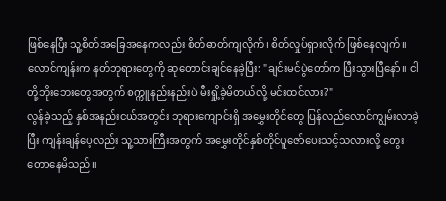ဖြစ်နေပြီး သူ့စိတ်အခြေအနေကလည်း စိတ်ဓာတ်ကျလိုက်၊ စိတ်လှုပ်ရှားလိုက် ဖြစ်နေလျက်။
လောင်ကျန်းက နတ်ဘုရားတွေကို ဆုတောင်းချင်နေခဲ့ပြီး: "ချင်းမင်ပွဲတော်က ပြီးသွားပြီနော်။ ငါတို့ဘိုးဘေးတွေအတွက် စက္ကူနည်းနည်းပဲ မီးရှို့ခဲ့မိတယ်လို့ မင်းထင်လား?"
လွန်ခဲ့သည့် နှစ်အနည်းငယ်အတွင်း ဘုရားကျောင်းရှိ အမွှေးတိုင်တွေ ပြန်လည်လောင်ကျွမ်းလာခဲ့ပြီး ကျန်းချန်ပေ့လည်း သူ့သားကြီးအတွက် အမွှေးတိုင်နှစ်တိုင်ပူဇော်ပေးသင့်သလားလို့ တွေးတောနေမိသည်။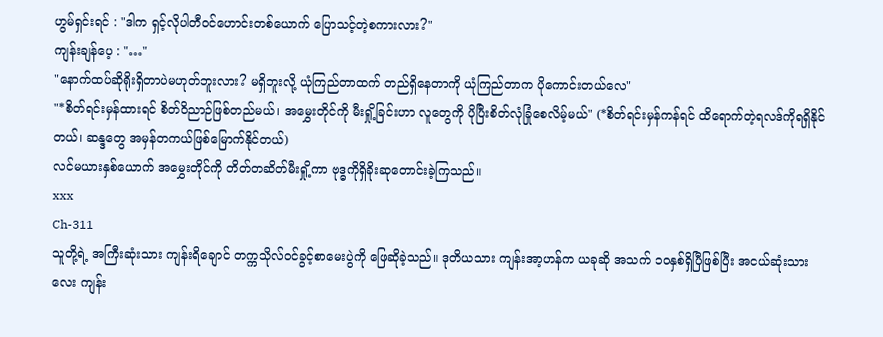ဟွမ်ရှင်းရင် : "ဒါက ရှင့်လိုပါတီဝင်ဟောင်းတစ်ယောက် ပြောသင့်တဲ့စကားလား?"
ကျန်းချန်ပေ့ : "…"
"နောက်ထပ်ဆိုရိုးရှိတာပဲမဟုတ်ဘူးလား? မရှိဘူးလို့ ယုံကြည်တာထက် တည်ရှိနေတာကို ယုံကြည်တာက ပိုကောင်းတယ်လေ"
"*စိတ်ရင်းမှန်ထားရင် စိတ်ဝိညာဉ်ဖြစ်တည်မယ်၊ အမွှေးတိုင်ကို မီးရှို့ခြင်းဟာ လူတွေကို ပိုပြီးစိတ်လုံခြုံစေလိမ့်မယ်" (*စိတ်ရင်းမှန်ကန်ရင် ထိရောက်တဲ့ရလဒ်ကိုရရှိနိုင်တယ်၊ ဆန္ဒတွေ အမှန်တကယ်ဖြစ်မြောက်နိုင်တယ်)
လင်မယားနှစ်ယောက် အမွှေးတိုင်ကို တိတ်တဆိတ်မီးရှို့ကာ ဗုဒ္ဓကိုရှိခိုးဆုတောင်းခဲ့ကြသည်။
xxx
Ch-311
သူတို့ရဲ့ အကြီးဆုံးသား ကျန်းရိချောင် တက္ကသိုလ်ဝင်ခွင့်စာမေးပွဲကို ဖြေဆိုခဲ့သည်။ ဒုတိယသား ကျန်းအာ့ဟန်က ယခုဆို အသက် ၁၀နှစ်ရှိပြီဖြစ်ပြီး အငယ်ဆုံးသားလေး ကျန်း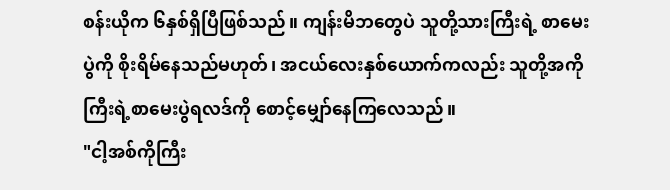စန်းယိုက ၆နှစ်ရှိပြီဖြစ်သည်။ ကျန်းမိဘတွေပဲ သူတို့သားကြီးရဲ့ စာမေးပွဲကို စိုးရိမ်နေသည်မဟုတ်၊ အငယ်လေးနှစ်ယောက်ကလည်း သူတို့အကိုကြီးရဲ့စာမေးပွဲရလဒ်ကို စောင့်မျှော်နေကြလေသည်။
"ငါ့အစ်ကိုကြီး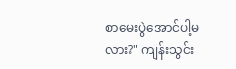စာမေးပွဲအောင်ပါ့မလား?" ကျန်းသွင်း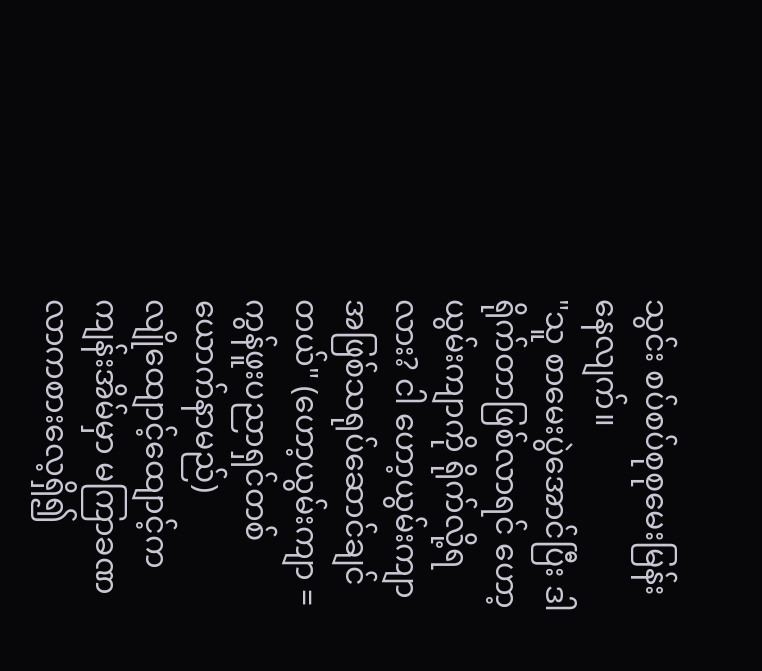သွင်း စပ်စပ်စုစုမေးမြန်းနေလျက်။
"သူ စာမေးပွဲအောင်ပြီး ဒါရိုက်တာဖြစ်လာရင် ဟော့ယွမ်းကျာကို ရိုက်လို့ရလား? ငါ ဟော့ယွမ်းကျာအဖြစ်သရုပ်ဆောင်ချင်တယ်" (ဟော့ယွမ်းကျာ = ကွန်ဖူးပညာရှင်တစ်ယောက်နာမည်)
လျိုထျောင့်ထျောင့်က ကျန်းအိမ်မှာ မကြာခဏ လာကစားလေ့ရှိ၍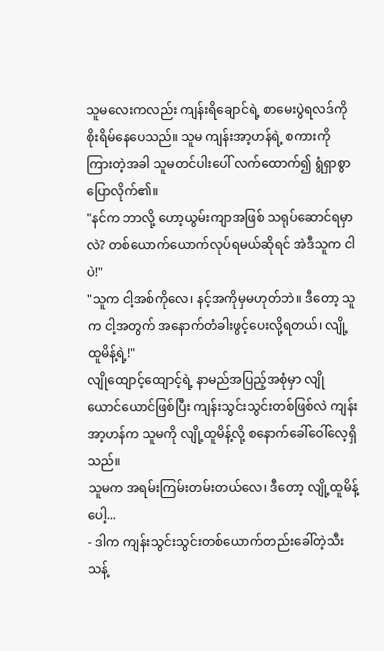သူမလေးကလည်း ကျန်းရိချောင်ရဲ့ စာမေးပွဲရလဒ်ကို စိုးရိမ်နေပေသည်။ သူမ ကျန်းအာ့ဟန်ရဲ့ စကားကို ကြားတဲ့အခါ သူမတင်ပါးပေါ် လက်ထောက်၍ ရွံရှာစွာပြောလိုက်၏။
"နင်က ဘာလို့ ဟော့ယွမ်းကျာအဖြစ် သရုပ်ဆောင်ရမှာလဲ? တစ်ယောက်ယောက်လုပ်ရမယ်ဆိုရင် အဲဒီသူက ငါပဲ!"
"သူက ငါ့အစ်ကိုလေ၊ နင့်အကိုမှမဟုတ်ဘဲ။ ဒီတော့ သူက ငါ့အတွက် အနောက်တံခါးဖွင့်ပေးလို့ရတယ်၊ လျို့ထူမိန့်ရဲ့!"
လျိုထျောင့်ထျောင့်ရဲ့ နာမည်အပြည့်အစုံမှာ လျိုယောင်ယောင်ဖြစ်ပြီး ကျန်းသွင်းသွင်းတစ်ဖြစ်လဲ ကျန်းအာ့ဟန်က သူမကို လျို့ထူမိန့်လို့ စနောက်ခေါ်ဝေါ်လေ့ရှိသည်။
သူမက အရမ်းကြမ်းတမ်းတယ်လေ၊ ဒီတော့ လျို့ထူမိန့်ပေါ့...
- ဒါက ကျန်းသွင်းသွင်းတစ်ယောက်တည်းခေါ်တဲ့သီးသန့်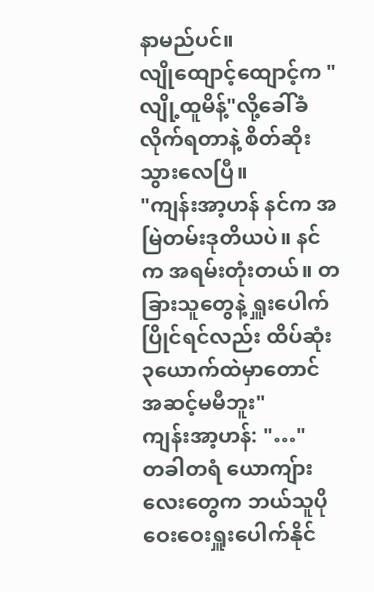နာမည်ပင်။
လျိုထျောင့်ထျောင့်က "လျို့ထူမိန့်"လို့ခေါ်ခံလိုက်ရတာနဲ့ စိတ်ဆိုးသွားလေပြီ။
"ကျန်းအာ့ဟန် နင်က အမြဲတမ်းဒုတိယပဲ။ နင်က အရမ်းတုံးတယ်။ တခြားသူတွေနဲ့ ရှူးပေါက်ပြိုင်ရင်လည်း ထိပ်ဆုံး၃ယောက်ထဲမှာတောင် အဆင့်မမီဘူး"
ကျန်းအာ့ဟန်: "…"
တခါတရံ ယောကျ်ားလေးတွေက ဘယ်သူပိုဝေးဝေးရှူးပေါက်နိုင်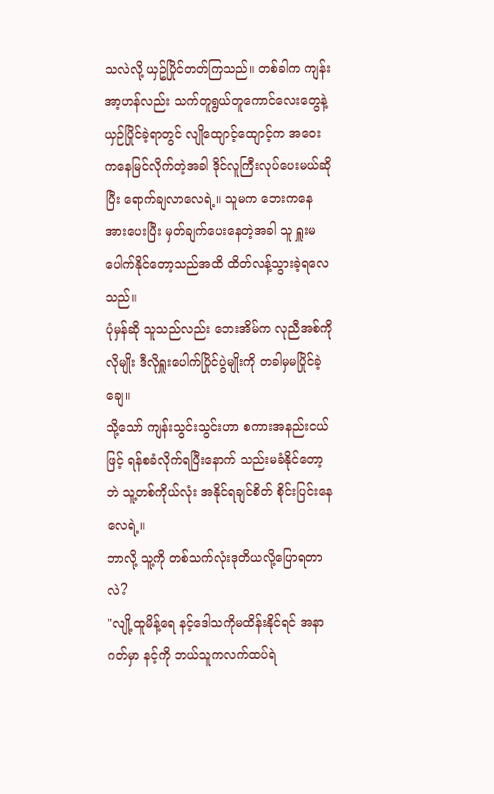သလဲလို့ ယှဥ်ပြိုင်တတ်ကြသည်။ တစ်ခါက ကျန်းအာ့ဟန်လည်း သက်တူရွယ်တူကောင်လေးတွေနဲ့ ယှဉ်ပြိုင်ခဲ့ရာတွင် လျိုထျောင့်ထျောင့်က အဝေးကနေမြင်လိုက်တဲ့အခါ ဒိုင်လူကြီးလုပ်ပေးမယ်ဆိုပြီး ရောက်ချလာလေရဲ့။ သူမက ဘေးကနေ အားပေးပြီး မှတ်ချက်ပေးနေတဲ့အခါ သူ ရှူးမပေါက်နိုင်တော့သည်အထိ ထိတ်လန့်သွားခဲ့ရလေသည်။
ပုံမှန်ဆို သူသည်လည်း ဘေးအိမ်က လုညီအစ်ကိုလိုမျိုး ဒီလိုရှူးပေါက်ပြိုင်ပွဲမျိုးကို တခါမှမပြိုင်ခဲ့ချေ။
သို့သော် ကျန်းသွင်းသွင်းဟာ စကားအနည်းငယ်ဖြင့် ရန်စခံလိုက်ရပြီးနောက် သည်းမခံနိုင်တော့ဘဲ သူ့တစ်ကိုယ်လုံး အနိုင်ရချင်စိတ် စိုင်းပြင်းနေလေရဲ့။
ဘာလို့ သူ့ကို တစ်သက်လုံးဒုတိယလို့ပြောရတာလဲ?
"လျို့ထူမိန့်ရေ နင့်ဒေါသကိုမထိန်းနိုင်ရင် အနာဂတ်မှာ နင့်ကို ဘယ်သူကလက်ထပ်ရဲ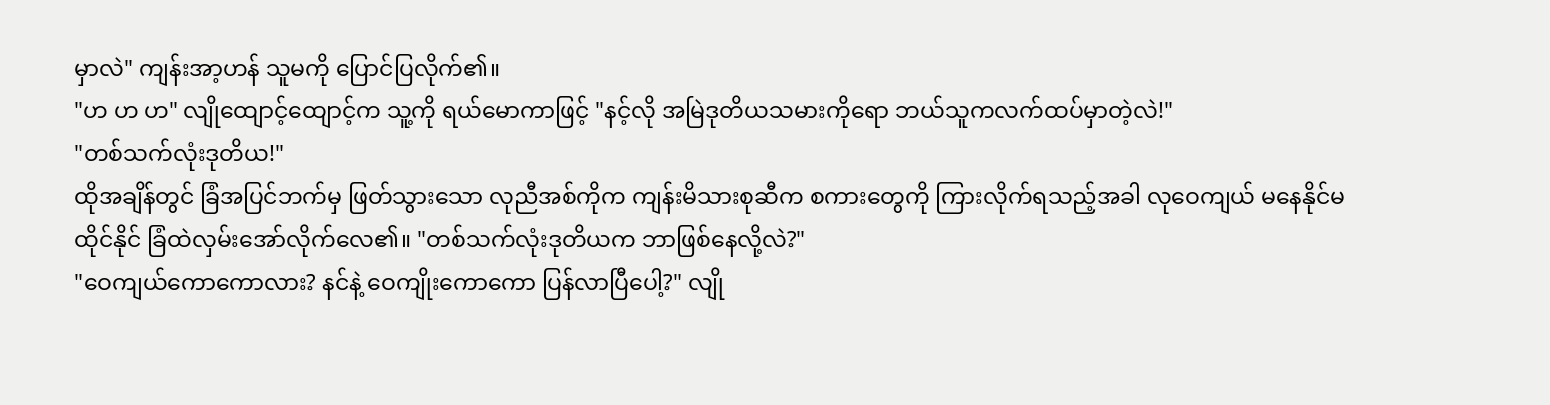မှာလဲ" ကျန်းအာ့ဟန် သူမကို ပြောင်ပြလိုက်၏။
"ဟ ဟ ဟ" လျိုထျောင့်ထျောင့်က သူ့ကို ရယ်မောကာဖြင့် "နင့်လို အမြဲဒုတိယသမားကိုရော ဘယ်သူကလက်ထပ်မှာတဲ့လဲ!"
"တစ်သက်လုံးဒုတိယ!"
ထိုအချိန်တွင် ခြံအပြင်ဘက်မှ ဖြတ်သွားသော လုညီအစ်ကိုက ကျန်းမိသားစုဆီက စကားတွေကို ကြားလိုက်ရသည့်အခါ လုဝေကျယ် မနေနိုင်မထိုင်နိုင် ခြံထဲလှမ်းအော်လိုက်လေ၏။ "တစ်သက်လုံးဒုတိယက ဘာဖြစ်နေလို့လဲ?"
"ဝေကျယ်ကောကောလား? နင်နဲ့ ဝေကျိုးကောကော ပြန်လာပြီပေါ့?" လျို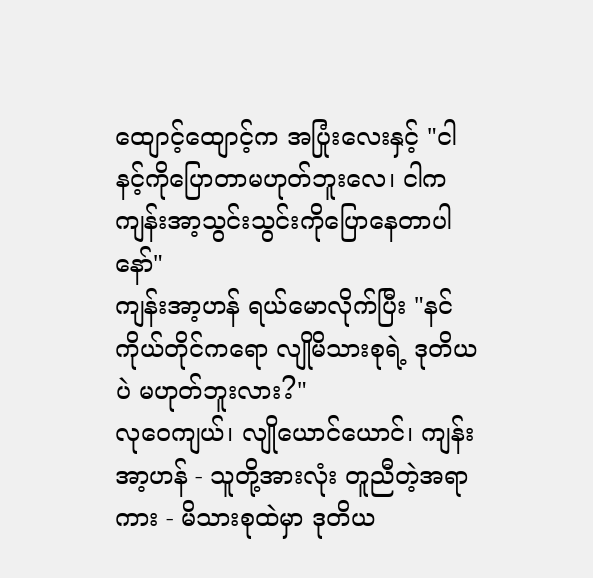ထျောင့်ထျောင့်က အပြုံးလေးနှင့် "ငါ နင့်ကိုပြောတာမဟုတ်ဘူးလေ၊ ငါက ကျန်းအာ့သွင်းသွင်းကိုပြောနေတာပါနော်"
ကျန်းအာ့ဟန် ရယ်မောလိုက်ပြီး "နင်ကိုယ်တိုင်ကရော လျိုမိသားစုရဲ့ ဒုတိယပဲ မဟုတ်ဘူးလား?"
လုဝေကျယ်၊ လျိုယောင်ယောင်၊ ကျန်းအာ့ဟန် - သူတို့အားလုံး တူညီတဲ့အရာကား - မိသားစုထဲမှာ ဒုတိယ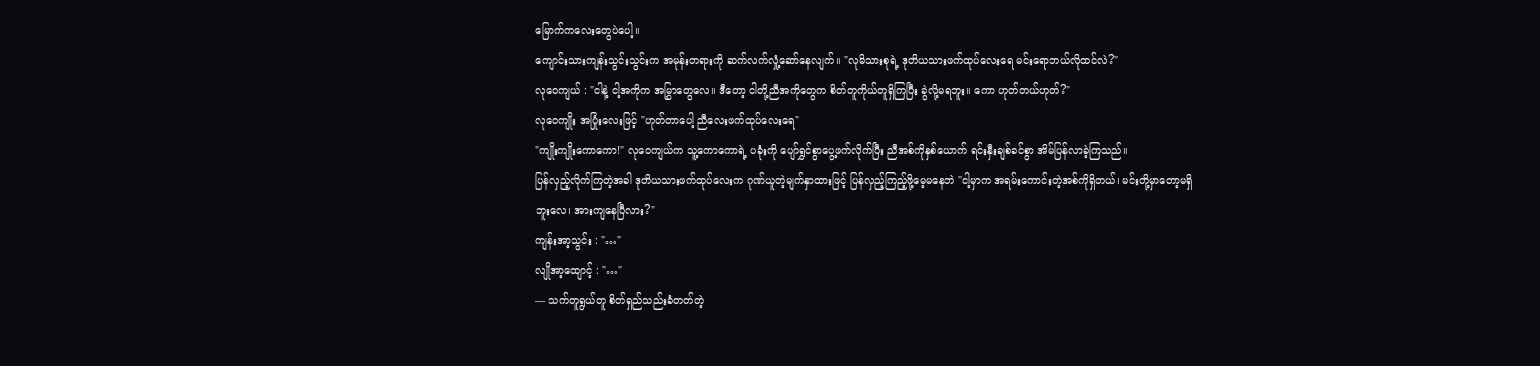မြောက်ကလေးတွေပဲပေါ့။
ကျောင်းသားကျန်းသွင်းသွင်းက အမုန်းတရားကို ဆက်လက်လှုံ့ဆော်နေလျက်။ "လုမိသားစုရဲ့ ဒုတိယသားဖက်ထုပ်လေးရေ မင်းရောဘယ်လိုထင်လဲ?"
လုဝေကျယ် : "ငါနဲ့ ငါ့အကိုက အမြွှာတွေလေ။ ဒီတော့ ငါတို့ညီအကိုတွေက စိတ်တူကိုယ်တူရှိကြပြီး ခွဲလို့မရဘူး။ ကော ဟုတ်တယ်ဟုတ်?"
လုဝေကျိုး အပြုံးလေးဖြင့် "ဟုတ်တာပေါ့ ညီလေးဖက်ထုပ်လေးရေ"
"ကျိုးကျိုးကောကော!" လုဝေကျယ်က သူ့ကောကောရဲ့ ပခုံးကို ပျော်ရွှင်စွာပွေ့ဖက်လိုက်ပြီး ညီအစ်ကိုနှစ်ယောက် ရင်းနှီးချစ်ခင်စွာ အိမ်ပြန်လာခဲ့ကြသည်။
ပြန်လှည့်လိုက်ကြတဲ့အခါ ဒုတိယသားဖက်ထုပ်လေးက ဂုဏ်ယူတဲ့မျက်နှာထားဖြင့် ပြန်လှည့်ကြည့်ဖို့မေ့မနေဘဲ "ငါ့မှာက အရမ်းကောင်းတဲ့အစ်ကိုရှိတယ်၊ မင်းတို့မှာတော့မရှိဘူးလေ၊ အားကျနေပြီလား?"
ကျန်းအာ့သွင်း : "…"
လျိုအာ့ထျောင့် : "…"
— သက်တူရွယ်တူ စိတ်ရှည်သည်းခံတတ်တဲ့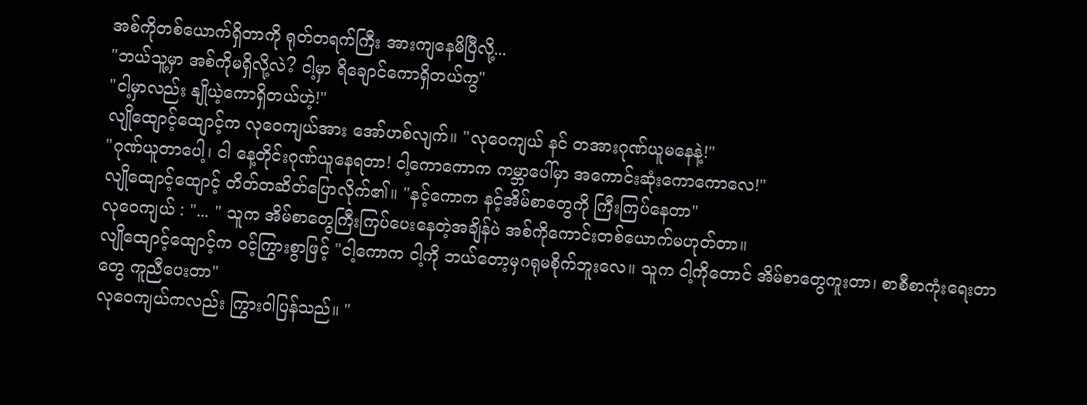အစ်ကိုတစ်ယောက်ရှိတာကို ရုတ်တရက်ကြီး အားကျနေမိပြီလို့...
"ဘယ်သူ့မှာ အစ်ကိုမရှိလို့လဲ? ငါ့မှာ ရိချောင်ကောရှိတယ်ကွ"
"ငါ့မှာလည်း နျိုယဲ့ကောရှိတယ်ဟဲ့!"
လျိုထျောင့်ထျောင့်က လုဝေကျယ်အား အော်ဟစ်လျက်။ "လုဝေကျယ် နင် တအားဂုဏ်ယူမနေနဲ့!"
"ဂုဏ်ယူတာပေါ့၊ ငါ နေ့တိုင်းဂုဏ်ယူနေရတာ! ငါ့ကောကောက ကမ္ဘာပေါ်မှာ အကောင်းဆုံးကောကောလေ!"
လျိုထျောင့်ထျောင့် တိတ်တဆိတ်ပြောလိုက်၏။ "နင့်ကောက နင့်အိမ်စာတွေကို ကြီးကြပ်နေတာ"
လုဝေကျယ် : "... " သူက အိမ်စာတွေကြီးကြပ်ပေးနေတဲ့အချိန်ပဲ အစ်ကိုကောင်းတစ်ယောက်မဟုတ်တာ။
လျိုထျောင့်ထျောင့်က ဝင့်ကြွားစွာဖြင့် "ငါ့ကောက ငါ့ကို ဘယ်တော့မှဂရုမစိုက်ဘူးလေ။ သူက ငါ့ကိုတောင် အိမ်စာတွေကူးတာ၊ စာစီစာကုံးရေးတာတွေ ကူညီပေးတာ"
လုဝေကျယ်ကလည်း ကြွားဝါပြန်သည်။ "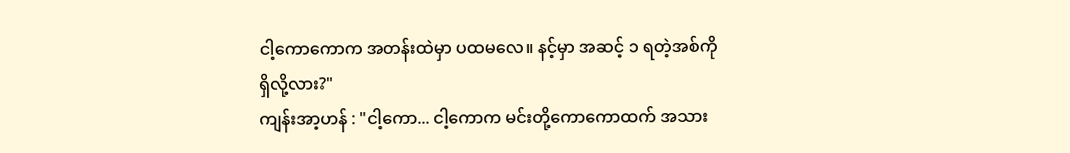ငါ့ကောကောက အတန်းထဲမှာ ပထမလေ။ နင့်မှာ အဆင့် ၁ ရတဲ့အစ်ကိုရှိလို့လား?"
ကျန်းအာ့ဟန် : "ငါ့ကော... ငါ့ကောက မင်းတို့ကောကောထက် အသား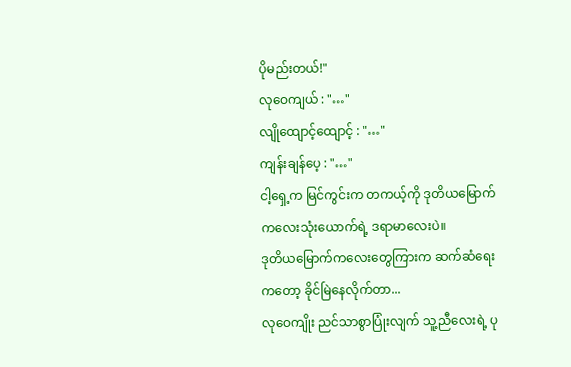ပိုမည်းတယ်!"
လုဝေကျယ် : "…"
လျိုထျောင့်ထျောင့် : "…"
ကျန်းချန်ပေ့ : "…"
ငါ့ရှေ့က မြင်ကွင်းက တကယ့်ကို ဒုတိယမြောက်ကလေးသုံးယောက်ရဲ့ ဒရာမာလေးပဲ။
ဒုတိယမြောက်ကလေးတွေကြားက ဆက်ဆံရေးကတော့ ခိုင်မြဲနေလိုက်တာ...
လုဝေကျိုး ညင်သာစွာပြုံးလျက် သူ့ညီလေးရဲ့ ပု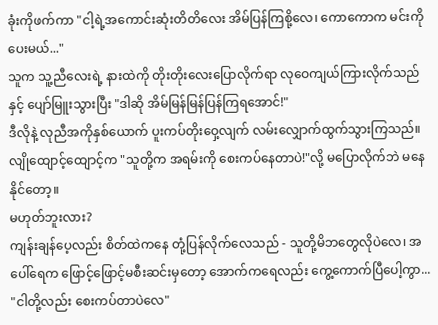ခုံးကိုဖက်ကာ "ငါ့ရဲ့အကောင်းဆုံးတိတိလေး အိမ်ပြန်ကြစို့လေ၊ ကောကောက မင်းကိုပေးမယ်..."
သူက သူ့ညီလေးရဲ့ နားထဲကို တိုးတိုးလေးပြောလိုက်ရာ လုဝေကျယ်ကြားလိုက်သည်နှင့် ပျော်မြူးသွားပြီး "ဒါဆို အိမ်မြန်မြန်ပြန်ကြရအောင်!"
ဒီလိုနဲ့ လုညီအကိုနှစ်ယောက် ပူးကပ်တိုးဝှေ့လျက် လမ်းလျှောက်ထွက်သွားကြသည်။
လျိုထျောင့်ထျောင့်က "သူတို့က အရမ်းကို စေးကပ်နေတာပဲ!"လို့ မပြောလိုက်ဘဲ မနေနိုင်တော့။
မဟုတ်ဘူးလား?
ကျန်းချန်ပေ့လည်း စိတ်ထဲကနေ တုံ့ပြန်လိုက်လေသည် - သူတို့မိဘတွေလိုပဲလေ၊ အပေါ်ရေက ဖြောင့်ဖြောင့်မစီးဆင်းမှတော့ အောက်ကရေလည်း ကွေ့ကောက်ပြီပေါ့ကွာ...
"ငါတို့လည်း စေးကပ်တာပဲလေ"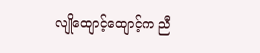လျိုထျောင့်ထျောင့်က ညီ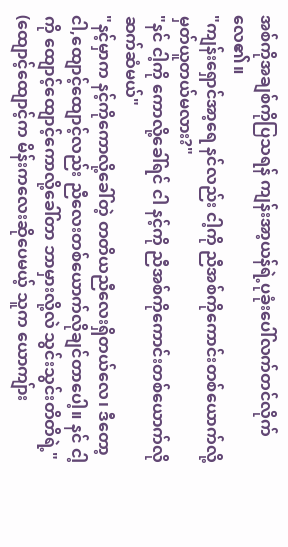အစ်ကိုအချစ်ကိုပြသရန် ကျန်းအာ့ယန်ရဲ့ပုခုံးပေါ်လက်တင်လိုက်လေ၏။
"ကျန်းရှောင်အာ့ရေ နင်လည်း ငါ့ကို ညီအစ်ကိုကောင်းတစ်ယောက်လို့ မှတ်ယူတယ်မလား?"
"နင် ငါ့ကို ကောလို့ခေါ်ရင် ငါ နင့်ကို ညီအစ်ကိုကောင်းတစ်ယောက်လို ဆက်ဆံမယ်"
"နင့်မှာက နင့်ကိုကောလို့ခေါ်တဲ့ တတိယညီလေးရှိတယ်လေ၊ ဒီတော့ ငါ,ထျောင့်ထျောင့်လည်း ညီလေးတစ်ယောက်လိုချင်တာပေါ့။ နင် ငါ့ကို ထျောင့်ထျောင့်ကောလို့ခေါ်တာ ဘာမှားလို့လဲ သွင်းသွင်းတိတိရဲ့"
(ထျောင့်ထျောင့်က မိန်းကလေးဆိုပေမယ့် သူက ယောကျ်ား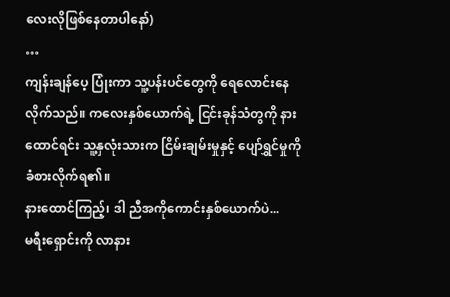လေးလိုဖြစ်နေတာပါနော်)
…
ကျန်းချန်ပေ့ ပြုံးကာ သူ့ပန်းပင်တွေကို ရေလောင်းနေလိုက်သည်။ ကလေးနှစ်ယောက်ရဲ့ ငြင်းခုန်သံတွကို နားထောင်ရင်း သူ့နှလုံးသားက ငြိမ်းချမ်းမှုနှင့် ပျော်ရွှင်မှုကို ခံစားလိုက်ရ၏။
နားထောင်ကြည့်၊ ဒါ ညီအကိုကောင်းနှစ်ယောက်ပဲ...
မရီးရှောင်းကို လာနား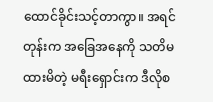ထောင်ခိုင်းသင့်တာကွာ။ အရင်တုန်းက အခြေအနေကို သတိမထားမိတဲ့ မရီးရှောင်းက ဒီလိုစ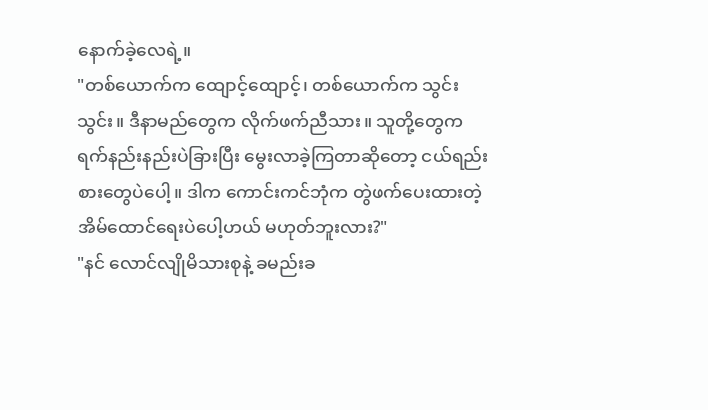နောက်ခဲ့လေရဲ့။
"တစ်ယောက်က ထျောင့်ထျောင့်၊ တစ်ယောက်က သွင်းသွင်း။ ဒီနာမည်တွေက လိုက်ဖက်ညီသား။ သူတို့တွေက ရက်နည်းနည်းပဲခြားပြီး မွေးလာခဲ့ကြတာဆိုတော့ ငယ်ရည်းစားတွေပဲပေါ့။ ဒါက ကောင်းကင်ဘုံက တွဲဖက်ပေးထားတဲ့ အိမ်ထောင်ရေးပဲပေါ့ဟယ် မဟုတ်ဘူးလား?"
"နင် လောင်လျိုမိသားစုနဲ့ ခမည်းခ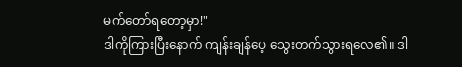မက်တော်ရတော့မှာ!"
ဒါကိုကြားပြီးနောက် ကျန်းချန်ပေ့ သွေးတက်သွားရလေ၏။ ဒါ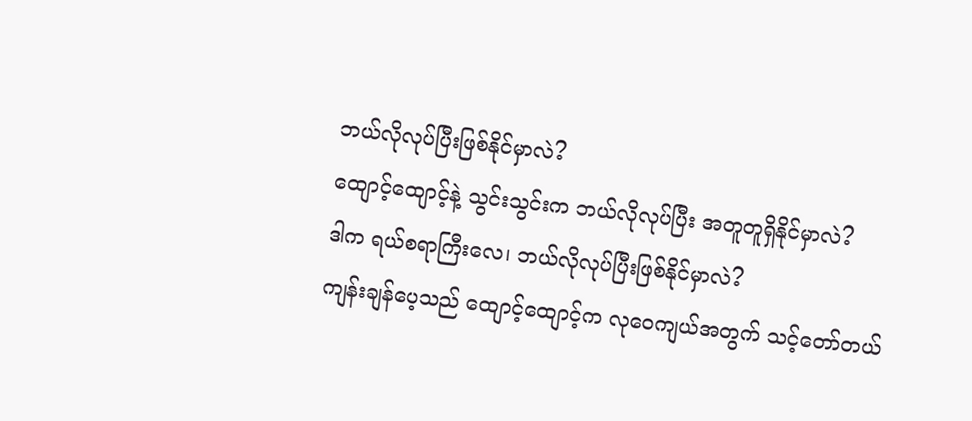ဘယ်လိုလုပ်ပြီးဖြစ်နိုင်မှာလဲ?
ထျောင့်ထျောင့်နဲ့ သွင်းသွင်းက ဘယ်လိုလုပ်ပြီး အတူတူရှိနိုင်မှာလဲ?
ဒါက ရယ်စရာကြီးလေ၊ ဘယ်လိုလုပ်ပြီးဖြစ်နိုင်မှာလဲ?
ကျန်းချန်ပေ့သည် ထျောင့်ထျောင့်က လုဝေကျယ်အတွက် သင့်တော်တယ်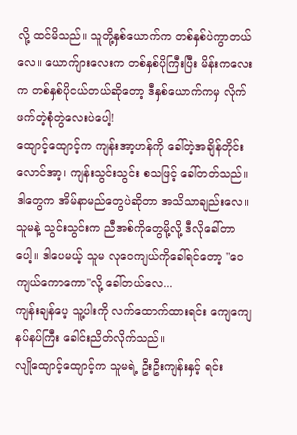လို့ ထင်မိသည်။ သူတို့နှစ်ယောက်က တစ်နှစ်ပဲကွာတယ်လေ။ ယောက်ျားလေးက တစ်နှစ်ပိုကြီးပြီး မိန်းကလေးက တစ်နှစ်ပိုငယ်တယ်ဆိုတော့ ဒီနှစ်ယောက်ကမှ လိုက်ဖက်တဲ့စုံတွဲလေးပဲပေါ့!
ထျောင့်ထျောင့်က ကျန်းအာ့ဟန်ကို ခေါ်တဲ့အချိန်တိုင်း လောင်အာ့၊ ကျန်းသွင်းသွင်း စသဖြင့် ခေါ်တတ်သည်။ ဒါတွေက အိမ်နာမည်တွေပဲဆိုတာ အသိသာချည်းလေ။ သူမနဲ့ သွင်းသွင်းက ညီအစ်ကိုတွေမို့လို့ ဒီလိုခေါ်တာပေါ့။ ဒါပေမယ့် သူမ လုဝေကျယ်ကိုခေါ်ရင်တော့ "ဝေကျယ်ကောကော"လို့ ခေါ်တယ်လေ...
ကျန်းချန်ပေ့ သူ့ပါးကို လက်ထောက်ထားရင်း ကျေကျေနပ်နပ်ကြီး ခေါင်းညိတ်လိုက်သည်။
လျိုထျောင့်ထျောင့်က သူမရဲ့ ဦးဦးကျန်းနှင့် ရင်း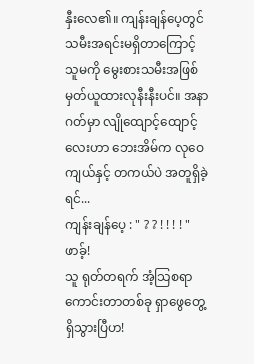နှီးလေ၏။ ကျန်းချန်ပေ့တွင် သမီးအရင်းမရှိတာကြောင့် သူမကို မွေးစားသမီးအဖြစ် မှတ်ယူထားလုနီးနီးပင်။ အနာဂတ်မှာ လျိုထျောင့်ထျောင့်လေးဟာ ဘေးအိမ်က လုဝေကျယ်နှင့် တကယ်ပဲ အတူရှိခဲ့ရင်...
ကျန်းချန်ပေ့ : " ? ? ! ! ! ! "
ဖာခ့်!
သူ ရုတ်တရက် အံ့သြစရာကောင်းတာတစ်ခု ရှာဖွေတွေ့ရှိသွားပြီဟ!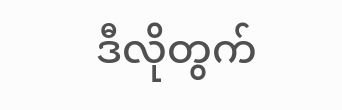ဒီလိုတွက်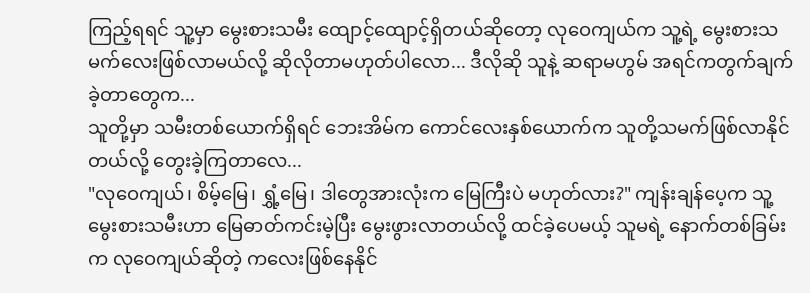ကြည့်ရရင် သူ့မှာ မွေးစားသမီး ထျောင့်ထျောင့်ရှိတယ်ဆိုတော့ လုဝေကျယ်က သူ့ရဲ့ မွေးစားသမက်လေးဖြစ်လာမယ်လို့ ဆိုလိုတာမဟုတ်ပါလော... ဒီလိုဆို သူနဲ့ ဆရာမဟွမ် အရင်ကတွက်ချက်ခဲ့တာတွေက...
သူတို့မှာ သမီးတစ်ယောက်ရှိရင် ဘေးအိမ်က ကောင်လေးနှစ်ယောက်က သူတို့သမက်ဖြစ်လာနိုင်တယ်လို့ တွေးခဲ့ကြတာလေ...
"လုဝေကျယ်၊ စိမ့်မြေ၊ ရွှံ့မြေ၊ ဒါတွေအားလုံးက မြေကြီးပဲ မဟုတ်လား?" ကျန်းချန်ပေ့က သူ့မွေးစားသမီးဟာ မြေဓာတ်ကင်းမဲ့ပြီး မွေးဖွားလာတယ်လို့ ထင်ခဲ့ပေမယ့် သူမရဲ့ နောက်တစ်ခြမ်းက လုဝေကျယ်ဆိုတဲ့ ကလေးဖြစ်နေနိုင်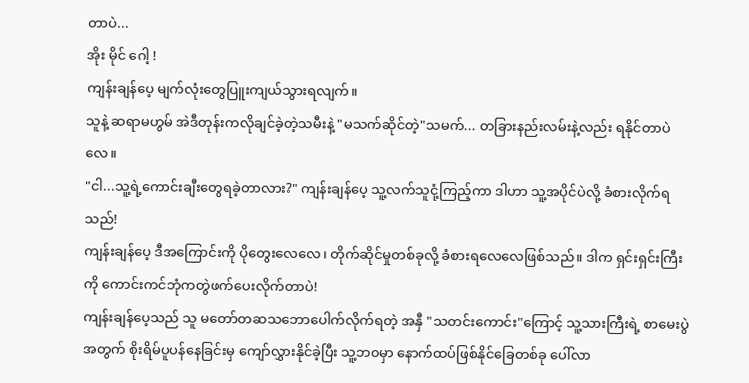တာပဲ...
အိုး မိုင် ဂေါ့ !
ကျန်းချန်ပေ့ မျက်လုံးတွေပြူးကျယ်သွားရလျက်။
သူနဲ့ ဆရာမဟွမ် အဲဒီတုန်းကလိုချင်ခဲ့တဲ့သမီးနဲ့ "မသက်ဆိုင်တဲ့"သမက်... တခြားနည်းလမ်းနဲ့လည်း ရနိုင်တာပဲလေ။
"ငါ...သူ့ရဲ့ကောင်းချီးတွေရခဲ့တာလား?" ကျန်းချန်ပေ့ သူ့လက်သူငုံ့ကြည့်ကာ ဒါဟာ သူ့အပိုင်ပဲလို့ ခံစားလိုက်ရသည်!
ကျန်းချန်ပေ့ ဒီအကြောင်းကို ပိုတွေးလေလေ၊ တိုက်ဆိုင်မှုတစ်ခုလို့ ခံစားရလေလေဖြစ်သည်။ ဒါက ရှင်းရှင်းကြီးကို ကောင်းကင်ဘုံကတွဲဖက်ပေးလိုက်တာပဲ!
ကျန်းချန်ပေ့သည် သူ မတော်တဆသဘောပေါက်လိုက်ရတဲ့ အနှီ "သတင်းကောင်း"ကြောင့် သူ့သားကြီးရဲ့ စာမေးပွဲအတွက် စိုးရိမ်ပူပန်နေခြင်းမှ ကျော်လွှားနိုင်ခဲ့ပြီး သူ့ဘ၀မှာ နောက်ထပ်ဖြစ်နိုင်ခြေတစ်ခု ပေါ်လာ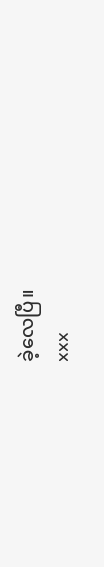ခဲ့လေပြီ။
xxx